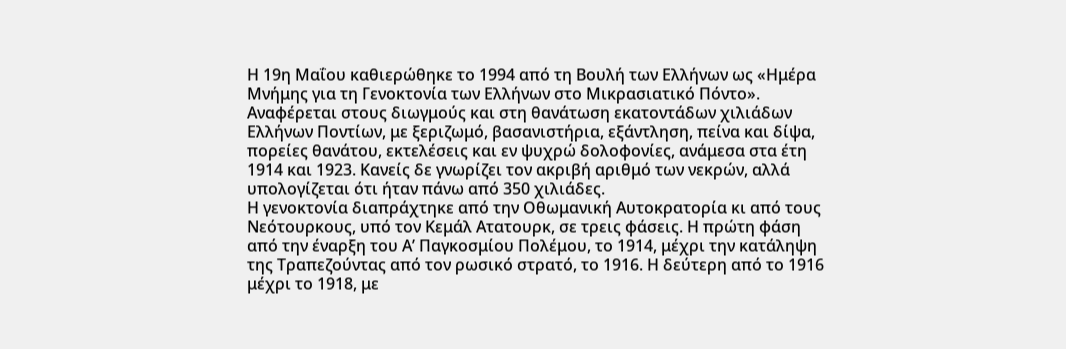Η 19η Μαΐου καθιερώθηκε το 1994 από τη Βουλή των Ελλήνων ως «Ημέρα Μνήμης για τη Γενοκτονία των Ελλήνων στο Μικρασιατικό Πόντο». Αναφέρεται στους διωγμούς και στη θανάτωση εκατοντάδων χιλιάδων Ελλήνων Ποντίων, με ξεριζωμό, βασανιστήρια, εξάντληση, πείνα και δίψα, πορείες θανάτου, εκτελέσεις και εν ψυχρώ δολοφονίες, ανάμεσα στα έτη 1914 και 1923. Κανείς δε γνωρίζει τον ακριβή αριθμό των νεκρών, αλλά υπολογίζεται ότι ήταν πάνω από 350 χιλιάδες.
Η γενοκτονία διαπράχτηκε από την Οθωμανική Αυτοκρατορία κι από τους Νεότουρκους, υπό τον Κεμάλ Ατατουρκ, σε τρεις φάσεις. Η πρώτη φάση από την έναρξη του Α’ Παγκοσμίου Πολέμου, το 1914, μέχρι την κατάληψη της Τραπεζούντας από τον ρωσικό στρατό, το 1916. Η δεύτερη από το 1916 μέχρι το 1918, με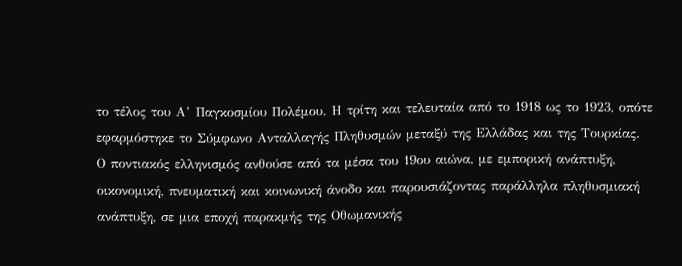το τέλος του Α’ Παγκοσμίου Πολέμου. Η τρίτη και τελευταία από το 1918 ως το 1923, οπότε εφαρμόστηκε το Σύμφωνο Ανταλλαγής Πληθυσμών μεταξύ της Ελλάδας και της Τουρκίας.
Ο ποντιακός ελληνισμός ανθούσε από τα μέσα του 19ου αιώνα, με εμπορική ανάπτυξη, οικονομική, πνευματική και κοινωνική άνοδο και παρουσιάζοντας παράλληλα πληθυσμιακή ανάπτυξη, σε μια εποχή παρακμής της Οθωμανικής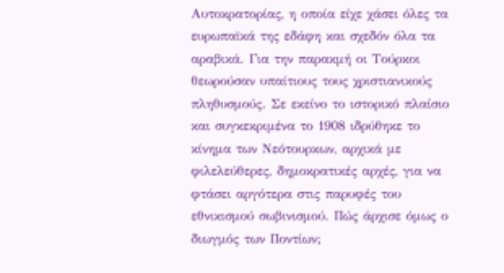Αυτοκρατορίας, η οποία είχε χάσει όλες τα ευρωπαϊκά της εδάφη και σχεδόν όλα τα αραβικά. Για την παρακμή οι Τούρκοι θεωρούσαν υπαίτιους τους χριστιανικούς πληθυσμούς. Σε εκείνο το ιστορικό πλαίσιο και συγκεκριμένα το 1908 ιδρύθηκε το κίνημα των Νεότουρκων, αρχικά με φιλελεύθερες, δημοκρατικές αρχές, για να φτάσει αργότερα στις παρυφές του εθνικισμού σωβινισμού. Πώς άρχισε όμως ο διωγμός των Ποντίων;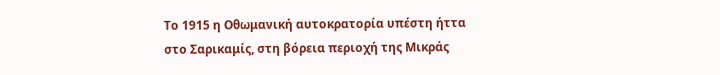Το 1915 η Οθωμανική αυτοκρατορία υπέστη ήττα στο Σαρικαμίς, στη βόρεια περιοχή της Μικράς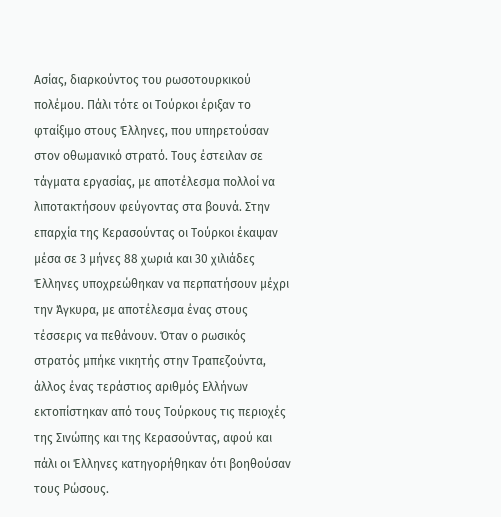Ασίας, διαρκούντος του ρωσοτουρκικού πολέμου. Πάλι τότε οι Τούρκοι έριξαν το φταίξιμο στους Έλληνες, που υπηρετούσαν στον οθωμανικό στρατό. Τους έστειλαν σε τάγματα εργασίας, με αποτέλεσμα πολλοί να λιποτακτήσουν φεύγοντας στα βουνά. Στην επαρχία της Κερασούντας οι Τούρκοι έκαψαν μέσα σε 3 μήνες 88 χωριά και 30 χιλιάδες Έλληνες υποχρεώθηκαν να περπατήσουν μέχρι την Άγκυρα, με αποτέλεσμα ένας στους τέσσερις να πεθάνουν. Όταν ο ρωσικός στρατός μπήκε νικητής στην Τραπεζούντα, άλλος ένας τεράστιος αριθμός Ελλήνων εκτοπίστηκαν από τους Τούρκους τις περιοχές της Σινώπης και της Κερασούντας, αφού και πάλι οι Έλληνες κατηγορήθηκαν ότι βοηθούσαν τους Ρώσους.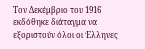Τον Δεκέμβριο του 1916 εκδόθηκε διάταγμα να εξοριστούν όλοι οι Έλληνες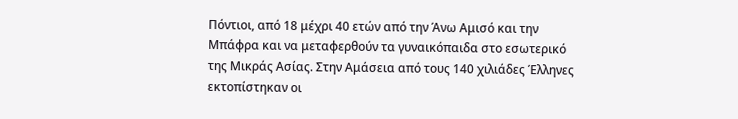Πόντιοι, από 18 μέχρι 40 ετών από την Άνω Αμισό και την Μπάφρα και να μεταφερθούν τα γυναικόπαιδα στο εσωτερικό της Μικράς Ασίας. Στην Αμάσεια από τους 140 χιλιάδες Έλληνες εκτοπίστηκαν οι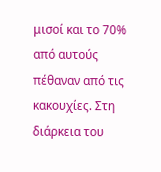μισοί και το 70% από αυτούς πέθαναν από τις κακουχίες. Στη διάρκεια του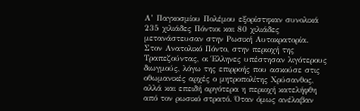Α’ Παγκοσμίου Πολέμου εξορίστηκαν συνολικά 235 χιλιάδες Πόντιοι και 80 χιλιάδες μετανάστευσαν στην Ρωσική Αυτοκρατορία.
Στον Ανατολικό Πόντο, στην περιοχή της Τραπεζούντας, οι Έλληνες υπέστησαν λιγότερους διωγμούς, λόγω της επιρροής που ασκούσε στις οθωμανικές αρχές ο μητροπολίτης Χρύσανθος, αλλά και επειδή αργότερα η περιοχή κατελήφθη από τον ρωσικό στρατό. Όταν όμως ανέλαβαν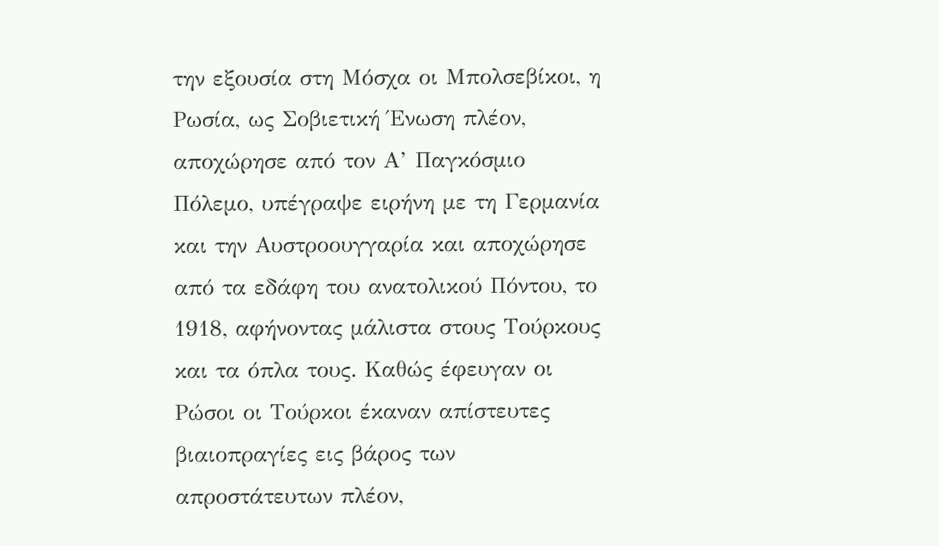την εξουσία στη Μόσχα οι Μπολσεβίκοι, η Ρωσία, ως Σοβιετική Ένωση πλέον, αποχώρησε από τον Α’ Παγκόσμιο Πόλεμο, υπέγραψε ειρήνη με τη Γερμανία και την Αυστροουγγαρία και αποχώρησε από τα εδάφη του ανατολικού Πόντου, το 1918, αφήνοντας μάλιστα στους Τούρκους και τα όπλα τους. Καθώς έφευγαν οι Ρώσοι οι Τούρκοι έκαναν απίστευτες βιαιοπραγίες εις βάρος των απροστάτευτων πλέον,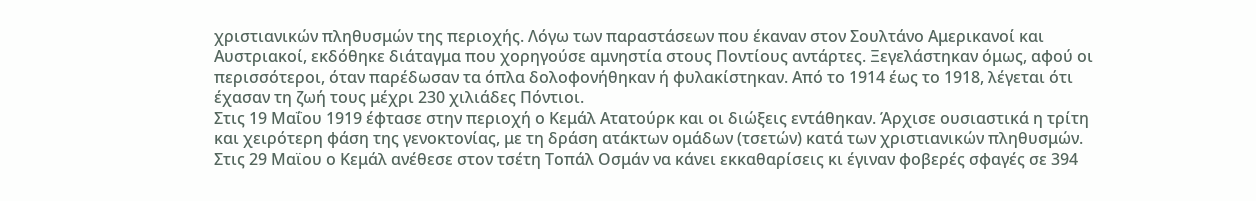χριστιανικών πληθυσμών της περιοχής. Λόγω των παραστάσεων που έκαναν στον Σουλτάνο Αμερικανοί και Αυστριακοί, εκδόθηκε διάταγμα που χορηγούσε αμνηστία στους Ποντίους αντάρτες. Ξεγελάστηκαν όμως, αφού οι περισσότεροι, όταν παρέδωσαν τα όπλα δολοφονήθηκαν ή φυλακίστηκαν. Από το 1914 έως το 1918, λέγεται ότι έχασαν τη ζωή τους μέχρι 230 χιλιάδες Πόντιοι.
Στις 19 Μαΐου 1919 έφτασε στην περιοχή ο Κεμάλ Ατατούρκ και οι διώξεις εντάθηκαν. Άρχισε ουσιαστικά η τρίτη και χειρότερη φάση της γενοκτονίας, με τη δράση ατάκτων ομάδων (τσετών) κατά των χριστιανικών πληθυσμών. Στις 29 Μαϊου ο Κεμάλ ανέθεσε στον τσέτη Τοπάλ Οσμάν να κάνει εκκαθαρίσεις κι έγιναν φοβερές σφαγές σε 394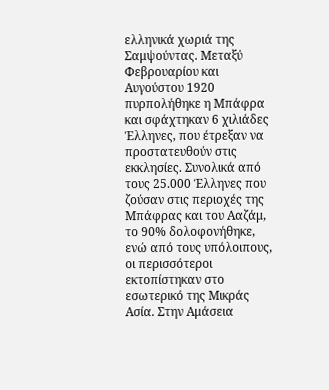ελληνικά χωριά της Σαμψούντας. Μεταξύ Φεβρουαρίου και Αυγούστου 1920 πυρπολήθηκε η Μπάφρα και σφάχτηκαν 6 χιλιάδες Έλληνες, που έτρεξαν να προστατευθούν στις εκκλησίες. Συνολικά από τους 25.000 Έλληνες που ζούσαν στις περιοχές της Μπάφρας και του Ααζάμ, το 90% δολοφονήθηκε, ενώ από τους υπόλοιπους, οι περισσότεροι εκτοπίστηκαν στο εσωτερικό της Μικράς Ασία. Στην Αμάσεια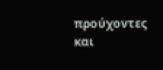προύχοντες και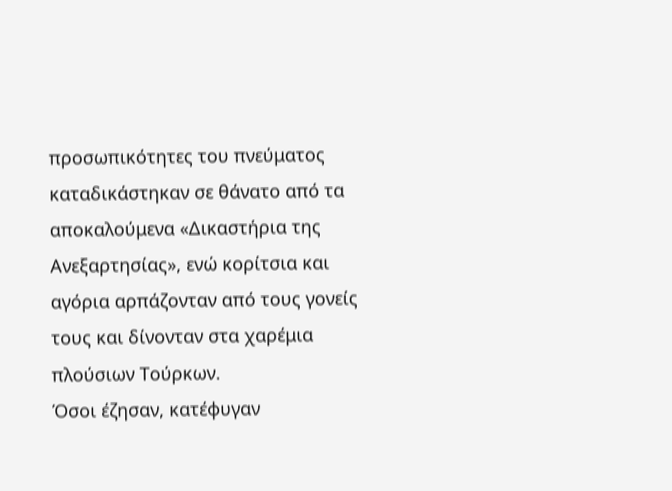προσωπικότητες του πνεύματος καταδικάστηκαν σε θάνατο από τα αποκαλούμενα «Δικαστήρια της Ανεξαρτησίας», ενώ κορίτσια και αγόρια αρπάζονταν από τους γονείς τους και δίνονταν στα χαρέμια πλούσιων Τούρκων.
Όσοι έζησαν, κατέφυγαν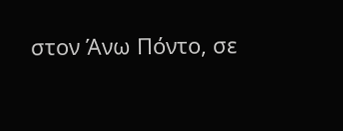στον Άνω Πόντο, σε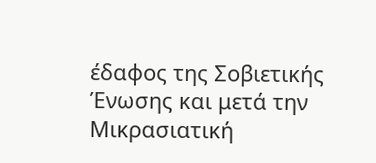έδαφος της Σοβιετικής Ένωσης και μετά την Μικρασιατική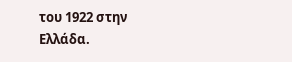του 1922 στην Ελλάδα.